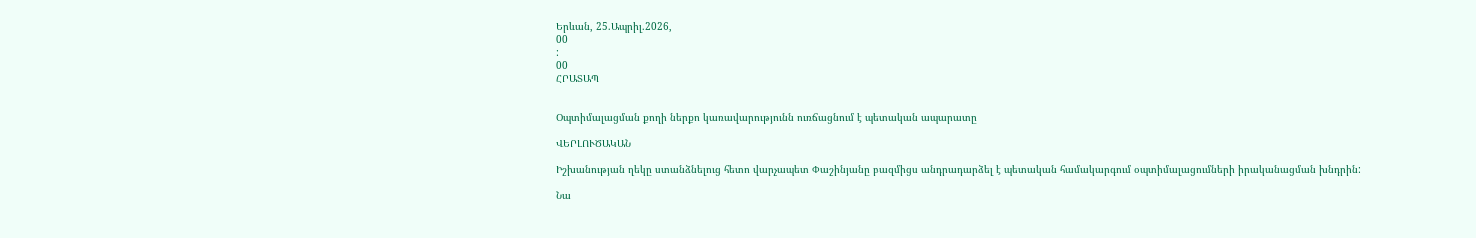Երևան, 25.Ապրիլ.2026,
00
:
00
ՀՐԱՏԱՊ


Օպտիմալացման քողի ներքո կառավարությունն ուռճացնում է պետական ապարատը

ՎԵՐԼՈՒԾԱԿԱՆ

Իշխանության ղեկը ստանձնելուց հետո վարչապետ Փաշինյանը բազմիցս անդրադարձել է պետական համակարգում օպտիմալացումների իրականացման խնդրին:

Նա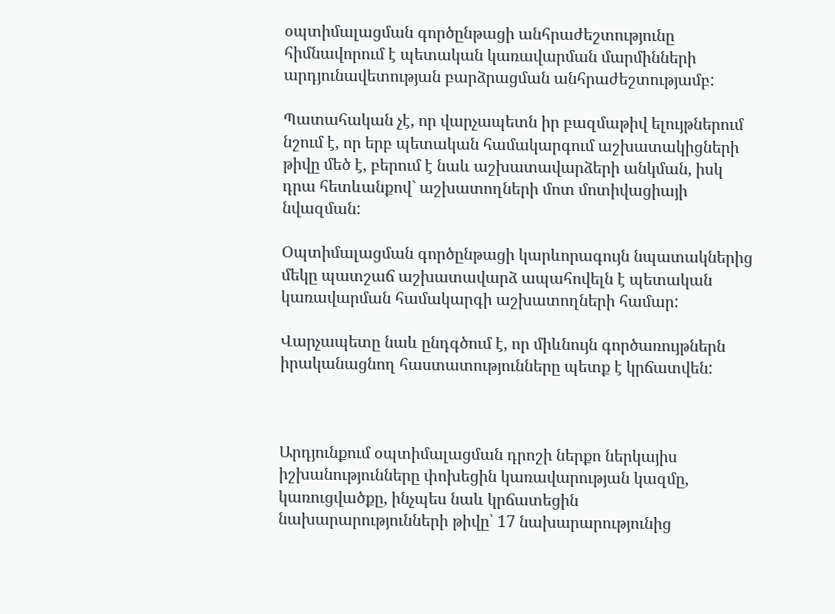օպտիմալացման գործընթացի անհրաժեշտությունը հիմնավորում է պետական կառավարման մարմինների արդյունավետության բարձրացման անհրաժեշտությամբ:

Պատահական չէ, որ վարչապետն իր բազմաթիվ ելույթներում նշում է, որ երբ պետական համակարգում աշխատակիցների թիվը մեծ է, բերում է նաև աշխատավարձերի անկման, իսկ դրա հետևանքով` աշխատողների մոտ մոտիվացիայի նվազման:

Օպտիմալացման գործընթացի կարևորագույն նպատակներից մեկը պատշաճ աշխատավարձ ապահովելն է պետական կառավարման համակարգի աշխատողների համար:

Վարչապետը նաև ընդգծում է, որ միևնույն գործառույթներն իրականացնող հաստատությունները պետք է կրճատվեն:



Արդյունքում օպտիմալացման դրոշի ներքո ներկայիս իշխանությունները փոխեցին կառավարության կազմը, կառուցվածքը, ինչպես նաև կրճատեցին նախարարությունների թիվը՝ 17 նախարարությունից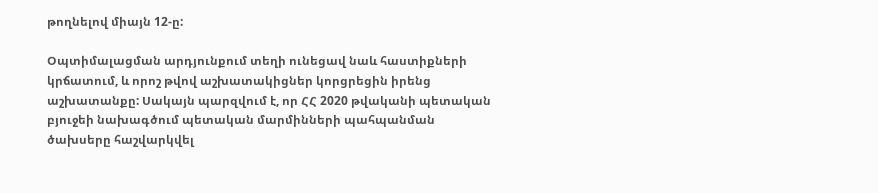թողնելով միայն 12-ը:

Օպտիմալացման արդյունքում տեղի ունեցավ նաև հաստիքների կրճատում, և որոշ թվով աշխատակիցներ կորցրեցին իրենց աշխատանքը: Սակայն պարզվում է, որ ՀՀ 2020 թվականի պետական բյուջեի նախագծում պետական մարմինների պահպանման ծախսերը հաշվարկվել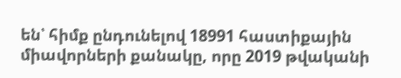են՝ հիմք ընդունելով 18991 հաստիքային միավորների քանակը, որը 2019 թվականի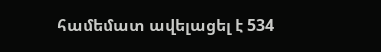համեմատ ավելացել է 534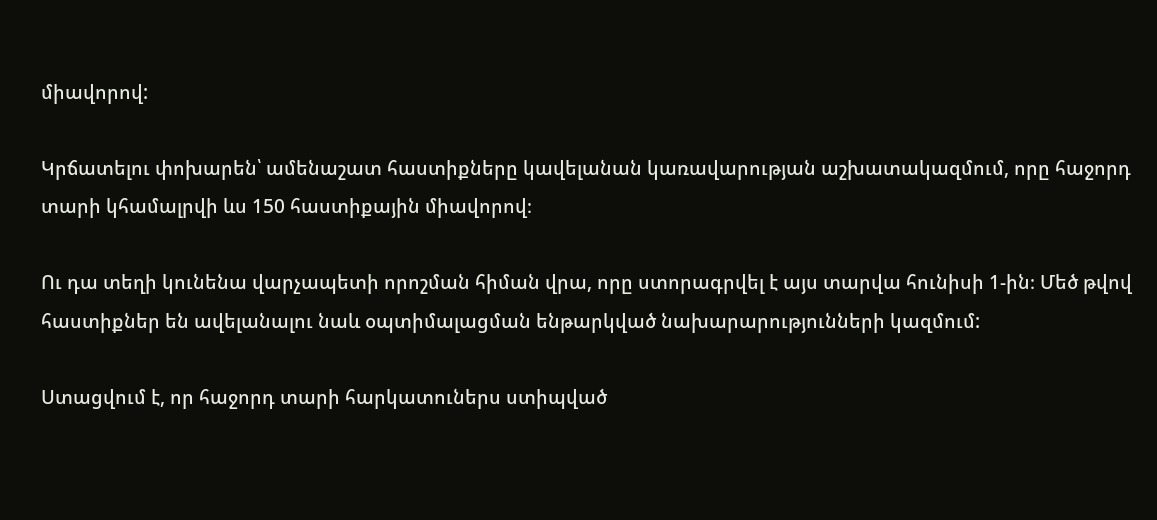միավորով:

Կրճատելու փոխարեն՝ ամենաշատ հաստիքները կավելանան կառավարության աշխատակազմում, որը հաջորդ տարի կհամալրվի ևս 150 հաստիքային միավորով։

Ու դա տեղի կունենա վարչապետի որոշման հիման վրա, որը ստորագրվել է այս տարվա հունիսի 1-ին։ Մեծ թվով հաստիքներ են ավելանալու նաև օպտիմալացման ենթարկված նախարարությունների կազմում:

Ստացվում է, որ հաջորդ տարի հարկատուներս ստիպված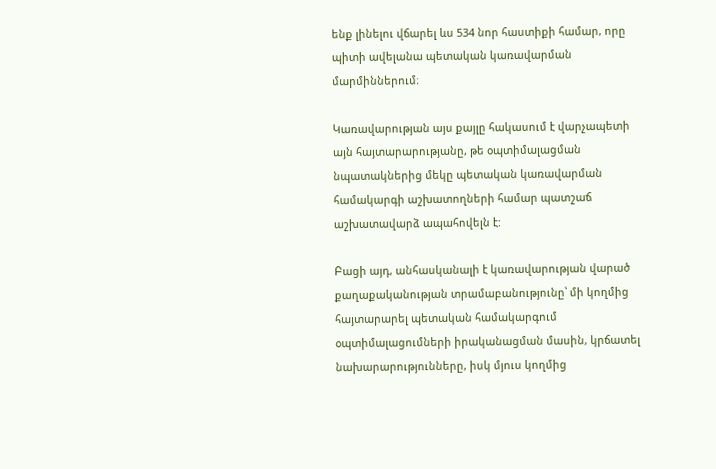ենք լինելու վճարել ևս 534 նոր հաստիքի համար, որը պիտի ավելանա պետական կառավարման մարմիններում։

Կառավարության այս քայլը հակասում է վարչապետի այն հայտարարությանը, թե օպտիմալացման նպատակներից մեկը պետական կառավարման համակարգի աշխատողների համար պատշաճ աշխատավարձ ապահովելն է:

Բացի այդ, անհասկանալի է կառավարության վարած քաղաքականության տրամաբանությունը՝ մի կողմից հայտարարել պետական համակարգում օպտիմալացումների իրականացման մասին, կրճատել նախարարությունները, իսկ մյուս կողմից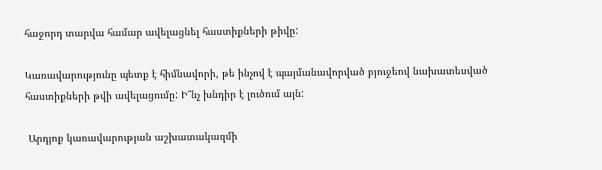հաջորդ տարվա համար ավելացնել հաստիքների թիվը:

Կառավարությունը պետք է հիմնավորի, թե ինչով է պայմանավորված բյուջեով նախատեսված հաստիքների թվի ավելացումը: Ի՞նչ խնդիր է լուծում այն:

 Արդյոք կառավարության աշխատակազմի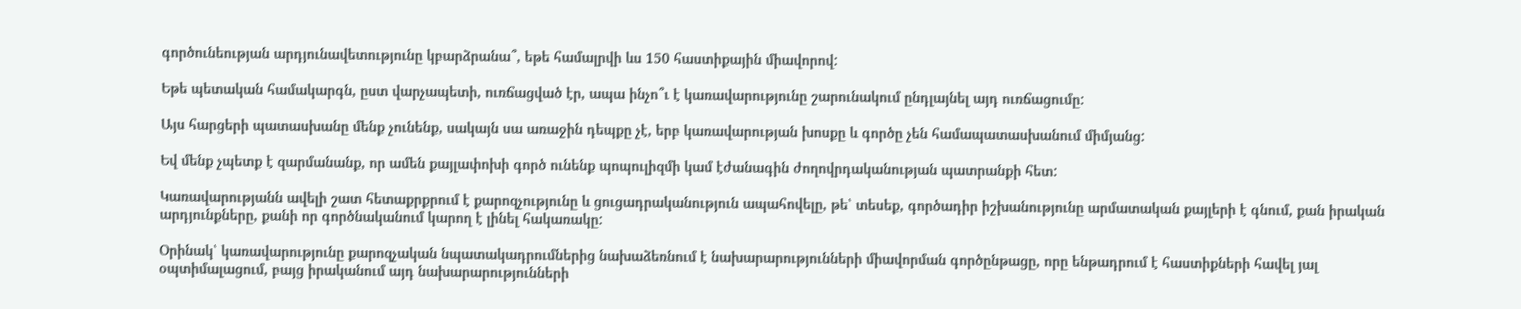գործունեության արդյունավետությունը կբարձրանա՞, եթե համալրվի ևս 150 հաստիքային միավորով:

Եթե պետական համակարգն, ըստ վարչապետի, ուռճացված էր, ապա ինչո՞ւ է կառավարությունը շարունակում ընդլայնել այդ ուռճացումը:

Այս հարցերի պատասխանը մենք չունենք, սակայն սա առաջին դեպքը չէ, երբ կառավարության խոսքը և գործը չեն համապատասխանում միմյանց:

Եվ մենք չպետք է զարմանանք, որ ամեն քայլափոխի գործ ունենք պոպուլիզմի կամ էժանագին ժողովրդականության պատրանքի հետ:

Կառավարությանն ավելի շատ հետաքրքրում է քարոզչությունը և ցուցադրականություն ապահովելը, թե՝ տեսեք, գործադիր իշխանությունը արմատական քայլերի է գնում, քան իրական արդյունքները, քանի որ գործնականում կարող է լինել հակառակը:

Օրինակ՝ կառավարությունը քարոզչական նպատակադրումներից նախաձեռնում է նախարարությունների միավորման գործընթացը, որը ենթադրում է հաստիքների հավել յալ օպտիմալացում, բայց իրականում այդ նախարարությունների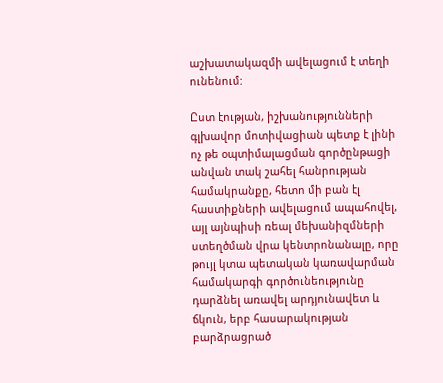աշխատակազմի ավելացում է տեղի ունենում:

Ըստ էության, իշխանությունների գլխավոր մոտիվացիան պետք է լինի ոչ թե օպտիմալացման գործընթացի անվան տակ շահել հանրության համակրանքը, հետո մի բան էլ հաստիքների ավելացում ապահովել, այլ այնպիսի ռեալ մեխանիզմների ստեղծման վրա կենտրոնանալը, որը թույլ կտա պետական կառավարման համակարգի գործունեությունը դարձնել առավել արդյունավետ և ճկուն, երբ հասարակության բարձրացրած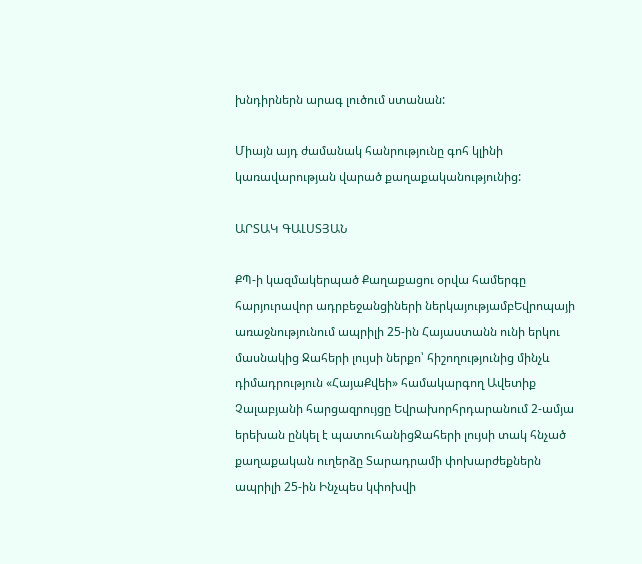խնդիրներն արագ լուծում ստանան:

Միայն այդ ժամանակ հանրությունը գոհ կլինի կառավարության վարած քաղաքականությունից:

ԱՐՏԱԿ ԳԱԼՍՏՅԱՆ

ՔՊ-ի կազմակերպած Քաղաքացու օրվա համերգը հարյուրավոր ադրբեջանցիների ներկայությամբԵվրոպայի առաջնությունում ապրիլի 25-ին Հայաստանն ունի երկու մասնակից Ջահերի լույսի ներքո՝ հիշողությունից մինչև դիմադրություն «ՀայաՔվեի» համակարգող Ավետիք Չալաբյանի հարցազրույցը Եվրախորհրդարանում 2-ամյա երեխան ընկել է պատուհանիցՋահերի լույսի տակ հնչած քաղաքական ուղերձը Տարադրամի փոխարժեքներն ապրիլի 25-ին Ինչպես կփոխվի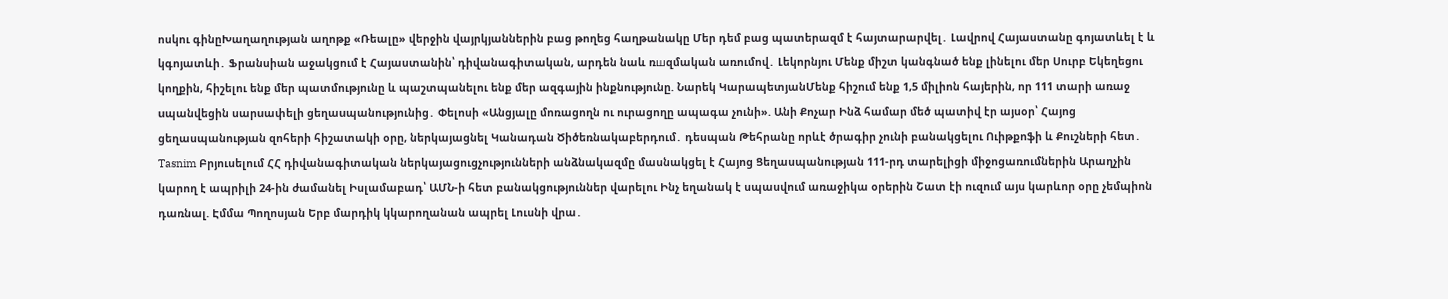ոսկու գինըԽաղաղության աղոթք «Ռեալը» վերջին վայրկյաններին բաց թողեց հաղթանակը Մեր դեմ բաց պատերազմ է հայտարարվել․ Լավրով Հայաստանը գոյատևել է և կգոյատևի․ Ֆրանսիան աջակցում է Հայաստանին՝ դիվանագիտական, արդեն նաև ռшզմական առումով․ Լեկորնյու Մենք միշտ կանգնած ենք լինելու մեր Սուրբ Եկեղեցու կողքին, հիշելու ենք մեր պատմությունը և պաշտպանելու ենք մեր ազգային ինքնությունը. Նարեկ ԿարապետյանՄենք հիշում ենք 1,5 միլիոն հայերին, որ 111 տարի առաջ uպանվեցին սարuափելի ցեղաuպանությունից․ Փելոսի «Անցյալը մոռացողն ու ուրացողը ապագա չունի». Անի Քոչար Ինձ համար մեծ պատիվ էր այսօր՝ Հայոց ցեղասպանության զոհերի հիշատակի օրը, ներկայացնել Կանադան Ծիծեռնակաբերդում․ դեսպան Թեհրանը որևէ ծրագիր չունի բանակցելու Ուիթքոֆի և Քուշների հետ․ Tasnim Բրյուսելում ՀՀ դիվանագիտական ներկայացուցչությունների անձնակազմը մասնակցել է Հայոց Ցեղասպանության 111-րդ տարելիցի միջոցառումներին Արաղչին կարող է ապրիլի 24-ին ժամանել Իսլամաբադ՝ ԱՄՆ-ի հետ բանակցություններ վարելու Ինչ եղանակ է սպասվում առաջիկա օրերին Շատ էի ուզում այս կարևոր օրը չեմպիոն դառնալ. Էմմա Պողոսյան Երբ մարդիկ կկարողանան ապրել Լուսնի վրա․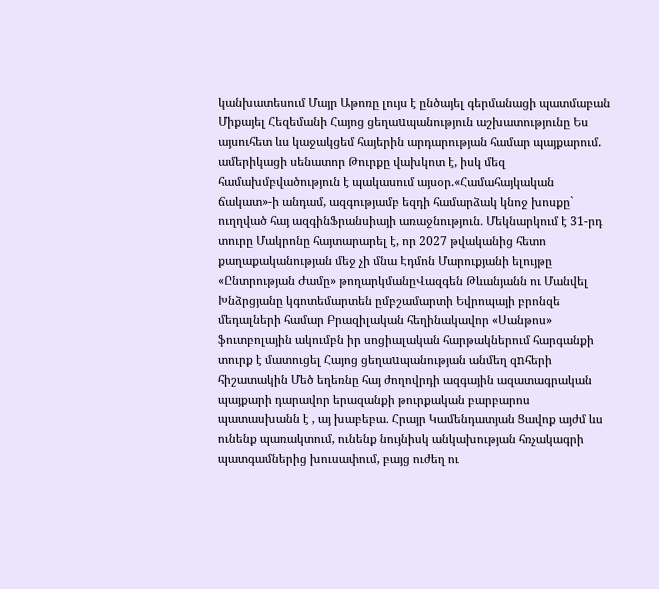կանխատեսում Մայր Աթոռը լույս է ընծայել գերմանացի պատմաբան Միքայել Հեզեմանի Հայոց ցեղաuպանություն աշխատությունը Ես այսուհետ ևս կաջակցեմ հայերին արդարության համար պայքարում. ամերիկացի սենատոր Թուրքը վախկոտ է, իսկ մեզ համախմբվածություն է պակասում այսօր.«Համահայկական ճակատ»-ի անդամ, ազգությամբ եզդի համարձակ կնոջ խոսքը` ուղղված հայ ազգինՖրանսիայի առաջնություն․ Մեկնարկում է 31-րդ տուրը Մակրոնը հայտարարել է, որ 2027 թվականից հետո քաղաքականության մեջ չի մնա Էդմոն Մարուքյանի ելույթը «Ընտրության Ժամը» թողարկմանըՎազգեն Թևանյանն ու Մանվել Խնձրցյանը կգոտեմարտեն ըմբշամարտի Եվրոպայի բրոնզե մեդալների համար Բրազիլական հեղինակավոր «Սանթոս» ֆուտբոլային ակումբն իր սոցիալական հարթակներում հարգանքի տուրք է մատուցել Հայոց ցեղաuպանության անմեղ զnհերի հիշատակին Մեծ եղեռնը հայ ժողովրդի ազգային ազատագրական պայքարի դարավոր երազանքի թուրքական բարբարոս պատասխանն է , այ խաբեբա․ Հրայր Կամենդատյան Ցավոք այժմ ևս ունենք պառակտում, ունենք նույնիսկ անկախության հռչակագրի պատգամներից խուսափում, բայց ուժեղ ու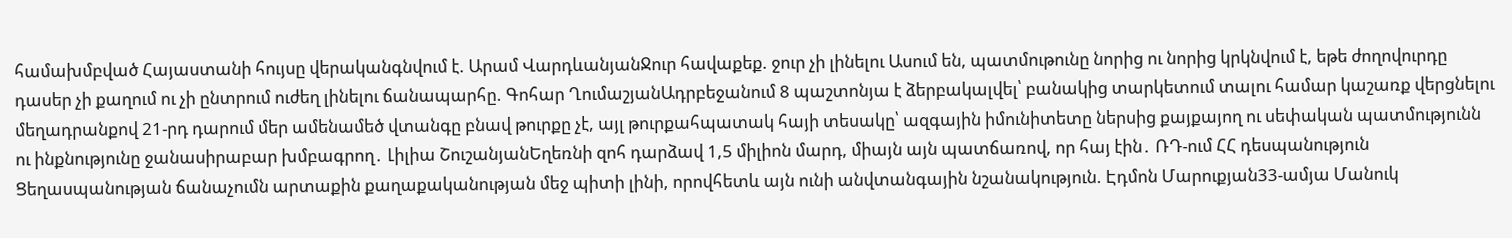համախմբված Հայաստանի հույսը վերականգնվում է. Արամ ՎարդևանյանՋուր հավաքեք. ջուր չի լինելու Ասում են, պատմութունը նորից ու նորից կրկնվում է, եթե ժողովուրդը դասեր չի քաղում ու չի ընտրում ուժեղ լինելու ճանապարհը. Գոհար ՂումաշյանԱդրբեջանում 8 պաշտոնյա է ձերբակալվել՝ բանակից տարկետում տալու համար կաշառք վերցնելու մեղադրանքով 21-րդ դարում մեր ամենամեծ վտանգը բնավ թուրքը չէ, այլ թուրքահպատակ հայի տեսակը՝ ազգային իմունիտետը ներսից քայքայող ու սեփական պատմությունն ու ինքնությունը ջանասիրաբար խմբագրող․ Լիլիա ՇուշանյանԵղեռնի զոհ դարձավ 1,5 միլիոն մարդ, միայն այն պատճառով, որ հայ էին․ ՌԴ-ում ՀՀ դեսպանություն Ցեղասպանության ճանաչումն արտաքին քաղաքականության մեջ պիտի լինի, որովհետև այն ունի անվտանգային նշանակություն. Էդմոն Մարուքյան33-ամյա Մանուկ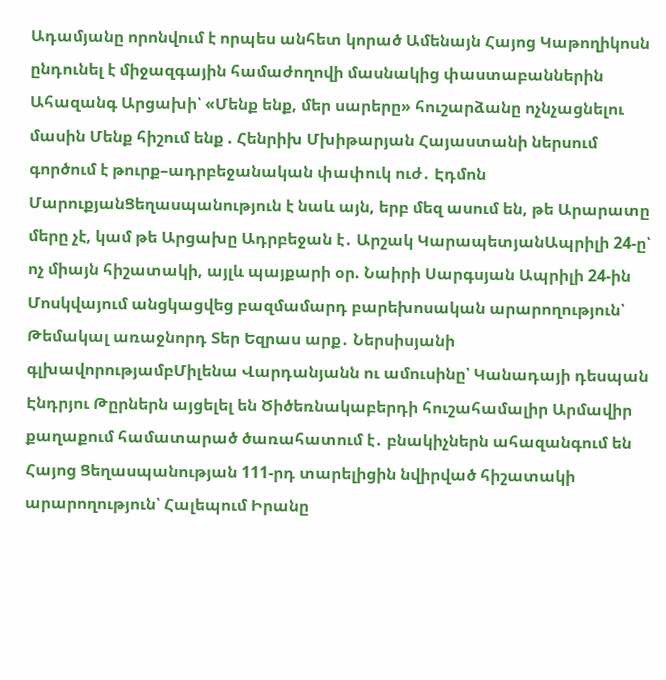Ադամյանը որոնվում է որպես անհետ կորած Ամենայն Հայոց Կաթողիկոսն ընդունել է միջազգային համաժողովի մասնակից փաստաբաններին Ահազանգ Արցախի՝ «Մենք ենք, մեր սարերը» հուշարձանը ոչնչացնելու մասին Մենք հիշում ենք . Հենրիխ Մխիթարյան Հայաստանի ներսում գործում է թուրք–ադրբեջանական փափուկ ուժ․ Էդմոն ՄարուքյանՑեղասպանություն է նաև այն, երբ մեզ ասում են, թե Արարատը մերը չէ, կամ թե Արցախը Ադրբեջան է․ Արշակ ԿարապետյանԱպրիլի 24-ը՝ ոչ միայն հիշատակի, այլև պայքարի օր. Նաիրի Սարգսյան Ապրիլի 24-ին Մոսկվայում անցկացվեց բազմամարդ բարեխոսական արարողություն՝ Թեմակալ առաջնորդ Տեր Եզրաս արք․ Ներսիսյանի գլխավորությամբՄիլենա Վարդանյանն ու ամուսինը՝ Կանադայի դեսպան Էնդրյու Թըրներն այցելել են Ծիծեռնակաբերդի հուշահամալիր Արմավիր քաղաքում համատարած ծառահատում է․ բնակիչներն ահազանգում են Հայոց Ցեղասպանության 111-րդ տարելիցին նվիրված հիշատակի արարողություն՝ Հալեպում Իրանը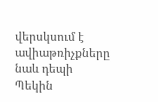վերսկսում է ավիաթռիչքները նաև դեպի Պեկին